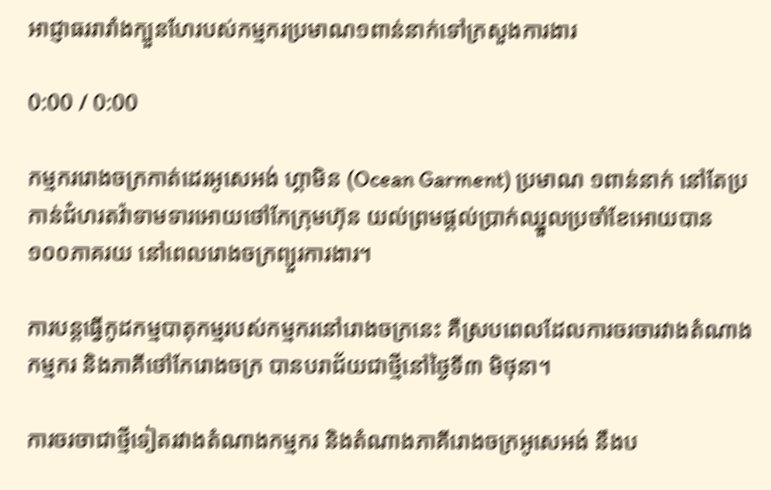អាជ្ញាធររារាំងក្បួនហែរបស់កម្មករប្រមាណ១ពាន់នាក់ទៅក្រសួងការងារ

0:00 / 0:00

កម្មកររោងចក្រកាត់ដេរអូសេអង់ ហ្គាមិន (Ocean Garment) ប្រមាណ ១ពាន់នាក់ នៅតែប្រកាន់ជំហរតវ៉ាទាមទារអោយថៅកែក្រុមហ៊ុន យល់ព្រមផ្ដល់ប្រាក់ឈ្នួលប្រចាំខែអោយបាន ១០០ភាគរយ នៅពេលរោងចក្រព្យួរការងារ។

ការបន្តធ្វើកូដកម្មបាតុកម្មរបស់កម្មករនៅរោងចក្រនេះ គឺស្របពេលដែលការចរចារវាងតំណាងកម្មករ និងភាគីថៅកែរោងចក្រ បានបរាជ័យជាថ្មីនៅថ្ងៃទី៣ មិថុនា។

ការចរចាជាថ្មីទៀតរវាងតំណាងកម្មករ និងតំណាងភាគីរោងចក្រអូសេអង់ នឹងប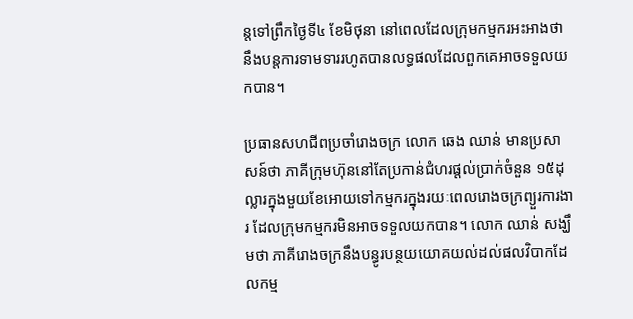ន្តទៅព្រឹកថ្ងៃទី៤ ខែមិថុនា នៅពេលដែលក្រុមកម្មករអះអាងថា នឹងបន្តការទាមទាររហូតបានលទ្ធផលដែលពួកគេអាចទទួលយកបាន។

ប្រធានសហជីពប្រចាំរោងចក្រ លោក ឆេង ឈាន់ មានប្រសាសន៍ថា ភាគីក្រុមហ៊ុននៅតែប្រកាន់ជំហរផ្ដល់ប្រាក់ចំនួន ១៥ដុល្លារក្នុងមួយខែអោយទៅកម្មករក្នុងរយៈពេលរោងចក្រព្យួរការងារ ដែលក្រុមកម្មករមិនអាចទទួលយកបាន។ លោក ឈាន់ សង្ឃឹមថា ភាគីរោងចក្រនឹងបន្ធូរបន្ថយយោគយល់ដល់ផលវិបាកដែលកម្ម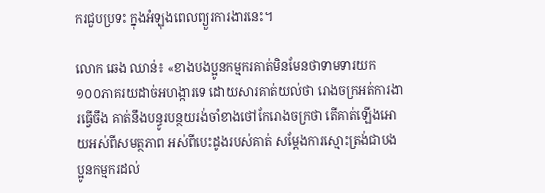ករជួបប្រទះ ក្នុងអំឡុងពេលព្យួរការងារនេះ។

លោក ឆេង ឈាន់៖ «ខាងបងប្អូនកម្មករគាត់មិនមែនថាទាមទារយក ១០០ភាគរយដាច់អហង្ការទេ ដោយសារគាត់យល់ថា រោងចក្រអត់ការងារធ្វើចឹង គាត់នឹងបន្ធូរបន្ថយរង់ចាំខាងថៅកែរោងចក្រថា តើគាត់ឡើងអោយអស់ពីសមត្ថភាព អស់ពីបេះដូងរបស់គាត់ សម្ដែងការស្មោះត្រង់ជាបងប្អូនកម្មករដល់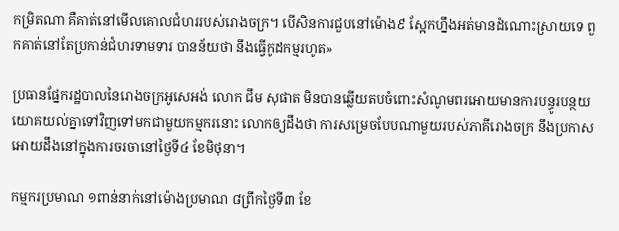កម្រិតណា គឺគាត់នៅមើលគោលជំហររបស់រោងចក្រ។ បើសិនការជួបនៅម៉ោង៩ ស្អែកហ្នឹងអត់មានដំណោះស្រាយទេ ពួកគាត់នៅតែប្រកាន់ជំហរទាមទារ បានន័យថា នឹងធ្វើកូដកម្មរហូត»

ប្រធានផ្នែករដ្ឋបាលនៃរោងចក្រអូសេអង់ លោក ជឹម សុផាត មិនបានឆ្លើយតបចំពោះសំណូមពរអោយមានការបន្ធូរបន្ថយយោគយល់គ្នាទៅវិញទៅមកជាមួយកម្មករនោះ លោកឲ្យដឹងថា ការសម្រេចបែបណាមួយរបស់ភាគីរោងចក្រ នឹងប្រកាសអោយដឹងនៅក្នុងការចរចានៅថ្ងៃទី៤ ខែមិថុនា។

កម្មករប្រមាណ ១ពាន់នាក់នៅម៉ោងប្រមាណ ៨ព្រឹកថ្ងៃទី៣ ខែ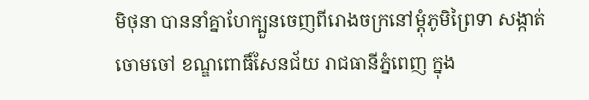មិថុនា បាននាំគ្នាហែក្បួនចេញពីរោងចក្រនៅម្ដុំភូមិព្រៃទា សង្កាត់ចោមចៅ ខណ្ឌពោធិ៍សែនជ័យ រាជធានីភ្នំពេញ ក្នុង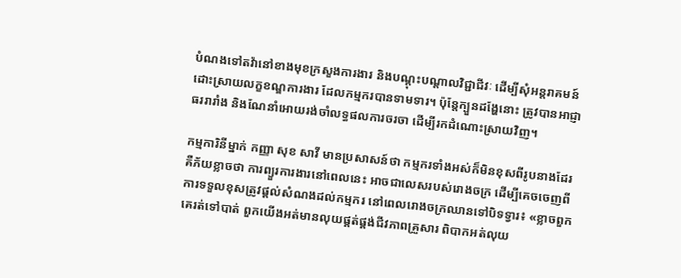បំណងទៅតវ៉ានៅខាងមុខក្រសួងការងារ និងបណ្ដុះបណ្ដាលវិជ្ជាជីវៈ ដើម្បីសុំអន្តរាគមន៍ដោះស្រាយលក្ខខណ្ឌការងារ ដែលកម្មករបានទាមទារ។ ប៉ុន្តែក្បួនដង្ហែនោះ ត្រូវបានអាជ្ញាធររារាំង និងណែនាំអោយរង់ចាំលទ្ធផលការចរចា ដើម្បីរកដំណោះស្រាយវិញ។

កម្មការិនីម្នាក់ កញ្ញា សុខ សាវី មានប្រសាសន៍ថា កម្មករទាំងអស់ក៏មិនខុសពីរូបនាងដែរ គឺភ័យខ្លាចថា ការព្យួរការងារនៅពេលនេះ អាចជាលេសរបស់រោងចក្រ ដើម្បីគេចចេញពីការទទួលខុសត្រូវផ្ដល់សំណងដល់កម្មករ នៅពេលរោងចក្រឈានទៅបិទទ្វារ៖ «ខ្លាចពួកគេរត់ទៅបាត់ ពួកយើងអត់មានលុយផ្គត់ផ្គង់ជីវភាពគ្រួសារ ពិបាកអត់លុយ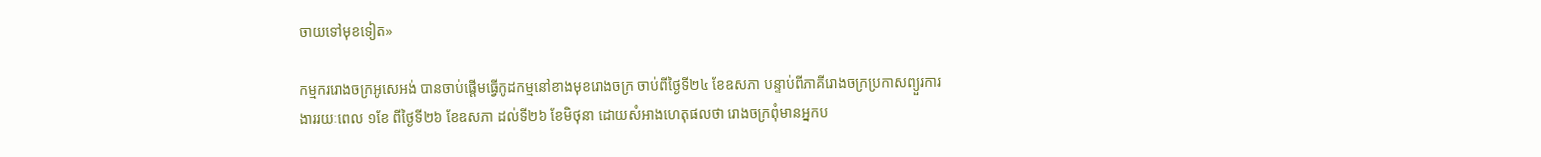ចាយទៅមុខទៀត»

កម្មកររោងចក្រអូសេអង់ បានចាប់ផ្ដើមធ្វើកូដកម្មនៅខាងមុខរោងចក្រ ចាប់ពីថ្ងៃទី២៤ ខែឧសភា បន្ទាប់ពីភាគីរោងចក្រប្រកាសព្យួរការងាររយៈពេល ១ខែ ពីថ្ងៃទី២៦ ខែឧសភា ដល់ទី២៦ ខែមិថុនា ដោយសំអាងហេតុផលថា រោងចក្រពុំមានអ្នកប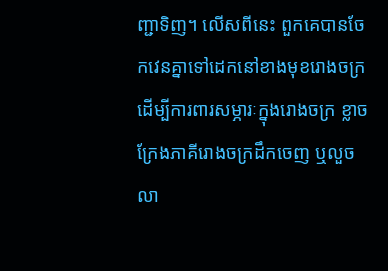ញ្ជាទិញ។ លើសពីនេះ ពួកគេបានចែកវេនគ្នាទៅដេកនៅខាងមុខរោងចក្រ ដើម្បីការពារសម្ភារៈក្នុងរោងចក្រ ខ្លាចក្រែងភាគីរោងចក្រដឹកចេញ ឬលួចលា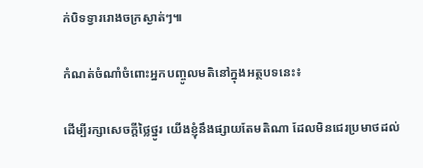ក់បិទទ្វាររោងចក្រស្ងាត់ៗ៕

កំណត់ចំណាំចំពោះអ្នកបញ្ចូលមតិនៅក្នុងអត្ថបទនេះ៖

ដើម្បីរក្សាសេចក្ដីថ្លៃថ្នូរ យើងខ្ញុំនឹងផ្សាយតែមតិណា ដែលមិនជេរប្រមាថដល់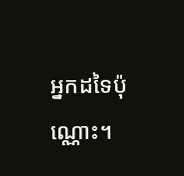អ្នកដទៃប៉ុណ្ណោះ។